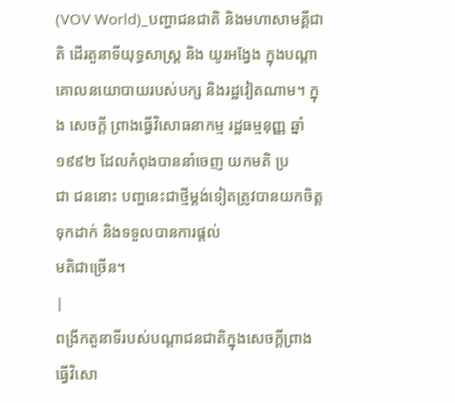(VOV World)_បញ្ហាជនជាតិ និងមហាសាមគ្គីជាតិ ដើរតួនាទីយុទ្ធសាស្ត្រ និង យូរអង្វែង ក្នុងបណ្ដាគោលនយោបាយរបស់បក្ស និងរដ្ឋវៀតណាម។ ក្នុង សេចក្ដី ព្រាងធ្វើវិសោធនាកម្ម រដ្ឋធម្មនុញ្ញ ឆ្នាំ ១៩៩២ ដែលកំពុងបាននាំចេញ យកមតិ ប្រ
ជា ជននោះ បញ្ហនេះជាថ្មីម្ដង់ទៀតត្រូវបានយកចិត្តទុកដាក់ និងទទួលបានការផ្តល់
មតិជាច្រើន។
|
ពង្រីកតួនាទីរបស់បណ្ដាជនជាតិក្នុងសេចក្ដីព្រាងធ្វើវិសោ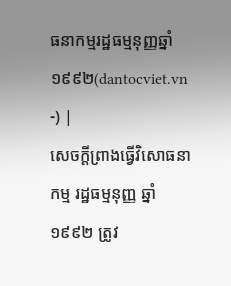ធនាកម្មរដ្ឋធម្មនុញ្ញឆ្នាំ១៩៩២(dantocviet.vn -) |
សេចក្ដីព្រាងធ្វើវិសោធនាកម្ម រដ្ឋធម្មនុញ្ញ ឆ្នាំ ១៩៩២ ត្រូវ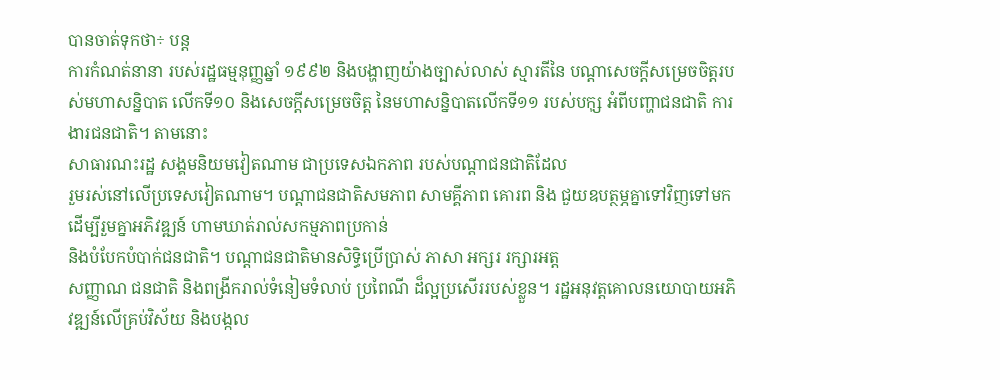បានចាត់ទុកថា÷ បន្ត
ការកំណត់នានា របស់រដ្ឋធម្មនុញ្ញឆ្នាំ ១៩៩២ និងបង្ហាញយ៉ាងច្បាស់លាស់ ស្មារតីនៃ បណ្ដាសេចក្ដីសម្រេចចិត្តរបស់មហាសន្និបាត លើកទី១០ និងសេចក្ដីសម្រេចចិត្ត នៃមហាសន្និបាតលើកទី១១ របស់បកុ្ស អំពីបញ្ហាជនជាតិ ការងារជនជាតិ។ តាមនោះ
សាធារណះរដ្ឋ សង្គមនិយមវៀតណាម ជាប្រទេសឯកភាព របស់បណ្ដាជនជាតិដែល
រួមរស់នៅលើប្រទេសវៀតណាម។ បណ្ដាជនជាតិសមភាព សាមគ្គីភាព គោរព និង ជួយឧបត្ថម្ភគ្នាទៅវិញទៅមក ដើម្បីរួមគ្នាអភិវឌ្ឍន៍ ហាមឃាត់រាល់សកម្មភាពប្រកាន់
និងបំបែកបំបាក់ជនជាតិ។ បណ្ដាជនជាតិមានសិទ្ធិប្រើប្រាស់ ភាសា អក្សរ រក្សារអត្ត
សញ្ញាណ ជនជាតិ និងពង្រីករាល់ទំនៀមទំលាប់ ប្រពៃណី ដ៏ល្អប្រសើររបស់ខ្លួន។ រដ្ឋអនុវត្តគោលនយោបាយអភិវឌ្ឍន៍លើគ្រប់វិស័យ និងបង្កល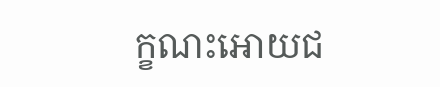ក្ខណះអោយជ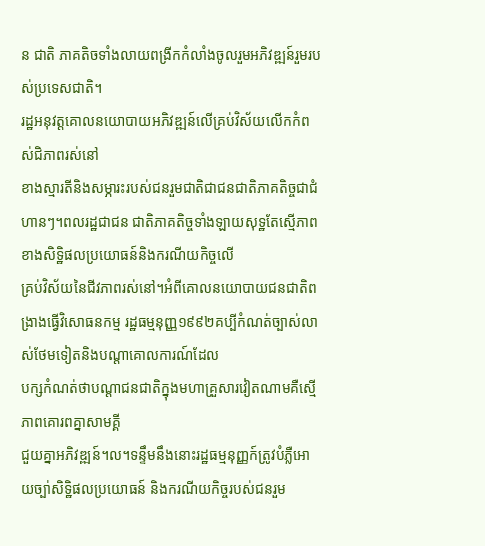ន ជាតិ ភាគតិចទាំងលាយពង្រីកកំលាំងចូលរួមអភិវឌ្ឍន៍រួមរបស់ប្រទេសជាតិ។
រដ្ឋអនុវត្តគោលនយោបាយអភិវឌ្ឍន៍លើគ្រប់វិស័យលើកកំពស់ជិភាពរស់នៅ
ខាងស្មារតីនិងសម្ភារះរបស់ជនរួមជាតិជាជនជាតិភាគតិច្ចជាជំហានៗ។ពលរដ្ឋជាជន ជាតិភាគតិច្ចទាំងឡាយសុទ្ឋតែស្មើភាពខាងសិទ្ឋិផលប្រយោធន៍និងករណីយកិច្ចលើ
គ្រប់វិស័យនៃជីវភាពរស់នៅ។អំពីគោលនយោបាយជនជាតិពង្រាងធ្វើវិសោធនកម្ម រដ្ឋធម្មនុញ្ញ១៩៩២គប្បីកំណត់ច្បាស់លាស់ថែមទៀតនិងបណ្តាគោលការណ៍ដែល
បក្សកំណត់ថាបណ្តាជនជាតិក្នុងមហាគ្រួសារវៀតណាមគឺស្មើភាពគោរពគ្នាសាមគ្គី
ជួយគ្នាអភិវឌ្ឍន៍។ល។ទន្ទឹមនឹងនោះរដ្ឋធម្មនុញ្ញក៍ត្រូវបំភ្លឺអោយច្បា់សិទ្ឋិផលប្រយោធន៍ និងករណីយកិច្ចរបស់ជនរួម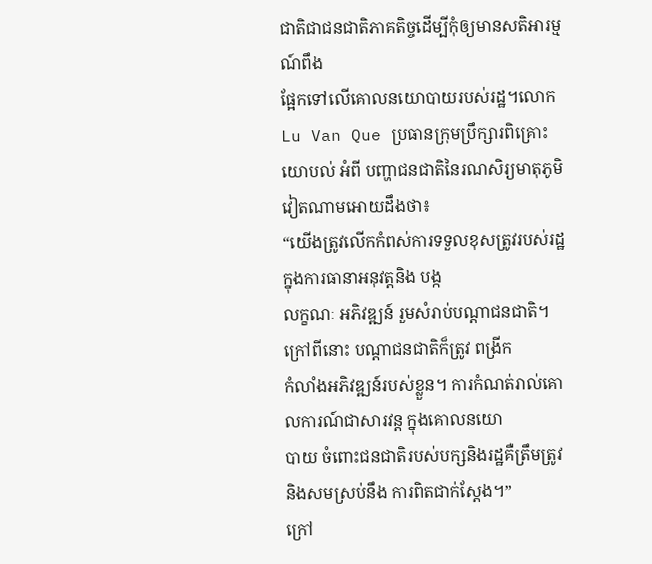ជាតិជាជនជាតិភាគតិច្ចដើម្បីកុំឲ្យមានសតិអារម្មណ៍ពឹង
ផ្អែកទៅលើគោលនយោបាយរបស់រដ្ឋ។លោក Lu Van Que ប្រធានក្រុមប្រឹក្សារពិគ្រោះ
យោបល់ អំពី បញ្ហាជនជាតិនៃរណសិរ្យមាតុភូមិវៀតណាមអោយដឹងថា៖
“យើងត្រូវលើកកំពស់ការទទួលខុសត្រូវរបស់រដ្ឋ ក្នុងការធានាអនុវត្តនិង បង្ក
លក្ខណៈ អភិវឌ្ឍន៍ រួមសំរាប់បណ្ដាជនជាតិ។ ក្រៅពីនោះ បណ្ដាជនជាតិក៏ត្រូវ ពង្រីក
កំលាំងអភិវឌ្ឍន៍របស់ខ្លួន។ ការកំណត់រាល់គោលការណ៍ជាសារវន្ត ក្នុងគោលនយោ
បាយ ចំពោះជនជាតិរបស់បក្សនិងរដ្ឋគឺត្រឹមត្រូវនិងសមស្រប់នឹង ការពិតជាក់ស្តែង។”
ក្រៅ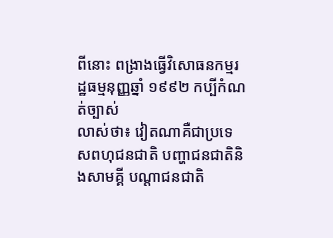ពីនោះ ពង្រាងធ្វើវិសោធនកម្មរដ្ឋធម្មនុញ្ញឆ្នាំ ១៩៩២ កប្បីកំណត់ច្បាស់
លាស់ថា៖ វៀតណាគឺជាប្រទេសពហុជនជាតិ បញ្ហាជនជាតិនិងសាមគ្គី បណ្ដាជនជាតិ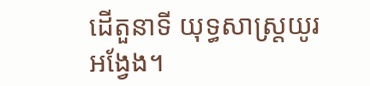ដើតួនាទី យុទ្ធសាស្ត្រយូរអង្វែង។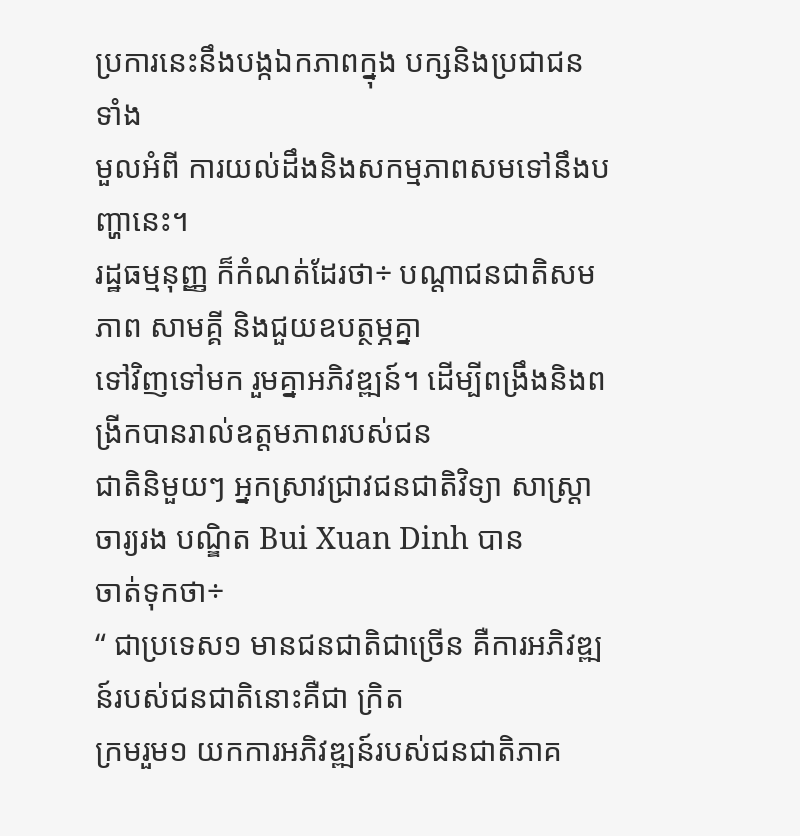ប្រការនេះនឹងបង្កឯកភាពក្នុង បក្សនិងប្រជាជនទាំង
មួលអំពី ការយល់ដឹងនិងសកម្មភាពសមទៅនឹងបញ្ហានេះ។
រដ្ឋធម្មនុញ្ញ ក៏កំណត់ដែរថា÷ បណ្ដាជនជាតិសមភាព សាមគ្គី និងជួយឧបត្ថម្ភគ្នា
ទៅវិញទៅមក រួមគ្នាអភិវឌ្ឍន៍។ ដើម្បីពង្រឹងនិងពង្រីកបានរាល់ឧត្តមភាពរបស់ជន
ជាតិនិមួយៗ អ្នកស្រាវជ្រាវជនជាតិវិទ្យា សាស្ត្រាចារ្យរង បណ្ឌិត Bui Xuan Dinh បាន
ចាត់ទុកថា÷
“ ជាប្រទេស១ មានជនជាតិជាច្រើន គឺការអភិវឌ្ឍន៍របស់ជនជាតិនោះគឺជា ក្រិត
ក្រមរួម១ យកការអភិវឌ្ឍន៍របស់ជនជាតិភាគ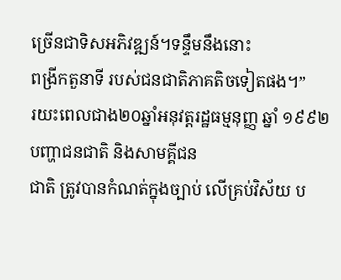ច្រើនជាទិសអភិវឌ្ឍន៍។ទន្ទឹមនឹងនោះ
ពង្រីកតួនាទី របស់ជនជាតិភាគតិចទៀតផង។”
រយះពេលជាង២០ឆ្នាំអនុវត្តរដ្ឋធម្មនុញ្ញ ឆ្នាំ ១៩៩២ បញ្ហាជនជាតិ និងសាមគ្គីជន
ជាតិ ត្រូវបានកំណត់ក្នុងច្បាប់ លើគ្រប់វិស័យ ប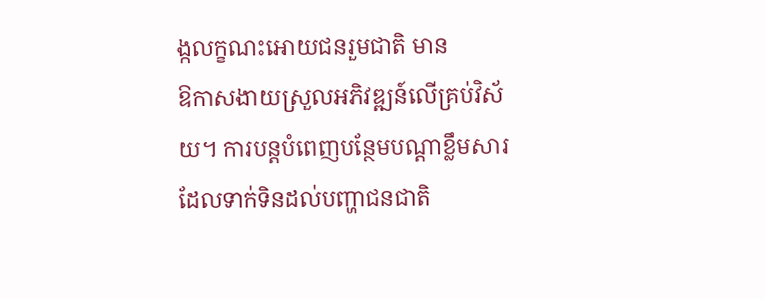ង្កលក្ខណះអោយជនរួមជាតិ មាន
ឱកាសងាយស្រួលអភិវឌ្ឍន៍លើគ្រប់វិស័យ។ ការបន្តបំពេញបន្ថែមបណ្ដាខ្លឹមសារ ដែលទាក់ទិនដល់បញ្ហាជនជាតិ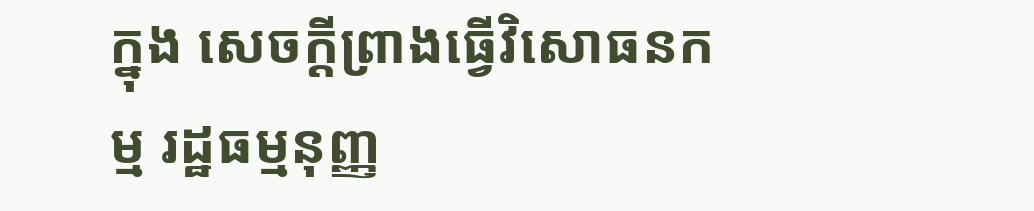ក្នុង សេចក្ដីព្រាងធ្វើវិសោធនកម្ម រដ្ឋធម្មនុញ្ញ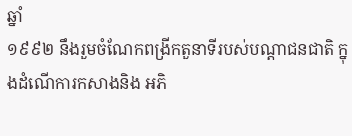ឆ្នាំ
១៩៩២ នឹងរួមចំណែកពង្រីកតួនាទីរបស់បណ្ដាជនជាតិ ក្នុងដំណើការកសាងនិង អភិ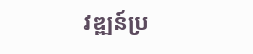វឌ្ឍន៍ប្រ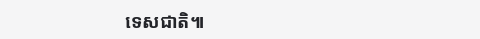ទេសជាតិ៕